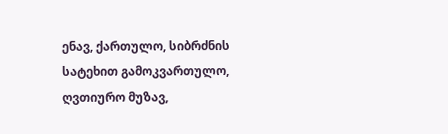ენავ, ქართულო, სიბრძნის სატეხით გამოკვართულო, ღვთიურო მუზავ,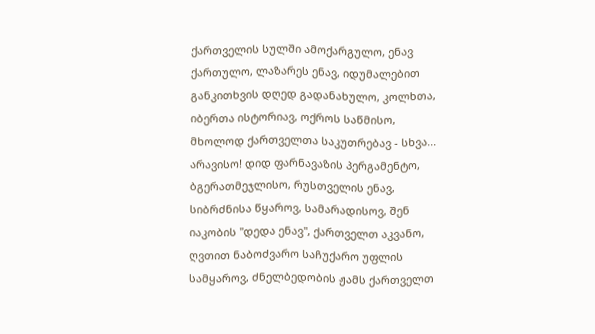ქართველის სულში ამოქარგულო, ენავ ქართულო, ლაზარეს ენავ, იდუმალებით განკითხვის დღედ გადანახულო, კოლხთა, იბერთა ისტორიავ, ოქროს საწმისო, მხოლოდ ქართველთა საკუთრებავ - სხვა... არავისო! დიდ ფარნავაზის პერგამენტო, ბგერათმეჯლისო, რუსთველის ენავ, სიბრძნისა წყაროვ, სამარადისოვ, შენ იაკობის "დედა ენავ", ქართველთ აკვანო, ღვთით ნაბოძვარო საჩუქარო უფლის სამყაროვ, ძნელბედობის ჟამს ქართველთ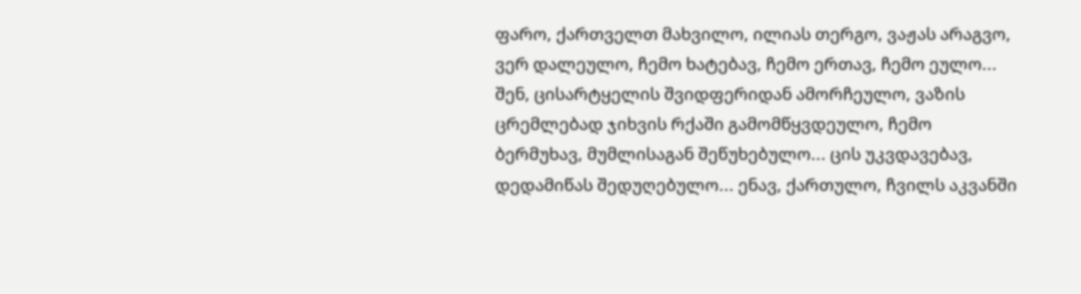ფარო, ქართველთ მახვილო, ილიას თერგო, ვაჟას არაგვო, ვერ დალეულო, ჩემო ხატებავ, ჩემო ერთავ, ჩემო ეულო... შენ, ცისარტყელის შვიდფერიდან ამორჩეულო, ვაზის ცრემლებად ჯიხვის რქაში გამომწყვდეულო, ჩემო ბერმუხავ, მუმლისაგან შეწუხებულო... ცის უკვდავებავ, დედამიწას შედუღებულო... ენავ, ქართულო, ჩვილს აკვანში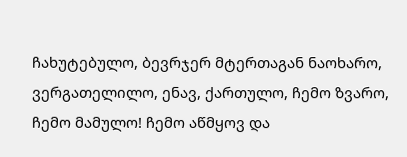ჩახუტებულო, ბევრჯერ მტერთაგან ნაოხარო, ვერგათელილო, ენავ, ქართულო, ჩემო ზვარო, ჩემო მამულო! ჩემო აწმყოვ და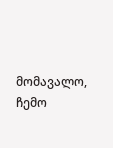მომავალო, ჩემო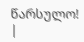წარსულო! |